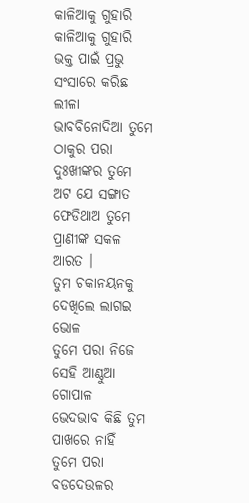କାଳିଆକୁ ଗୁହାରି
କାଳିଆକୁ ଗୁହାରି
ଭକ୍ତ ପାଇଁ ପ୍ରଭୁ ସଂସାରେ କରିଛ ଲୀଳା
ଭାବବିନୋଦିଆ ତୁମେ ଠାକୁର ପରା
ଦୁଃଖୀଙ୍କର ତୁମେ ଅଟ ଯେ ସଙ୍ଗାତ
ଫେଡିଥାଅ ତୁମେ ପ୍ରାଣୀଙ୍କ ସକଳ ଆରତ ।
ତୁମ ଚକାନୟନକୁ ଦେଖିଲେ ଲାଗଇ ଭୋଳ
ତୁମେ ପରା ନିଜେ ସେହି ଆଣ୍ଠୁଆ ଗୋପାଳ
ଭେଦଭାବ କିଛି ତୁମ ପାଖରେ ନାହିଁ
ତୁମେ ପରା ବଡଦେଉଳର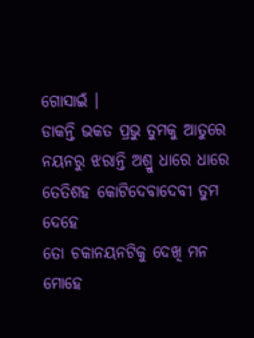ଗୋସାଇଁ ।
ଡାକନ୍ତି ଭକତ ପ୍ରଭୁ ତୁମକୁ ଆତୁରେ
ନୟନରୁ ଝରାନ୍ତି ଅଶ୍ରୁ ଧାରେ ଧାରେ
ତେତିଶହ କୋଟିଦେବାଦେବୀ ତୁମ ଦେହେ
ତୋ ଚକାନୟନଟିକୁ ଦେଖି ମନ ମୋହେ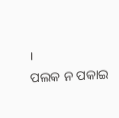।
ପଲକ ନ ପକାଇ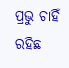ପ୍ରଭୁ ଚାହିଁ ରହିଛ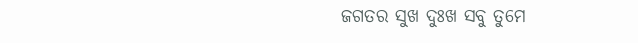ଜଗତର ସୁଖ ଦୁଃଖ ସବୁ ତୁମେ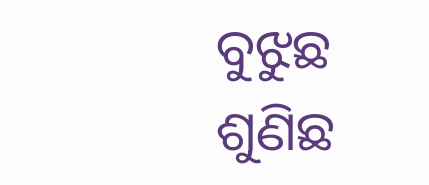ବୁଝୁଛ
ଶୁଣିଛ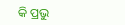କି ପ୍ରଭୁ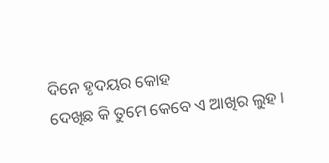ଦିନେ ହୃଦୟର କୋହ
ଦେଖିଛ କି ତୁମେ କେବେ ଏ ଆଖିର ଲୁହ ।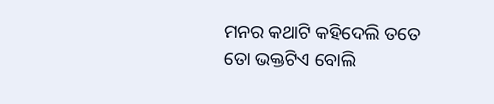ମନର କଥାଟି କହିଦେଲି ତତେ
ତୋ ଭକ୍ତଟିଏ ବୋଲି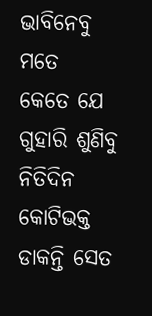ଭାବିନେବୁ ମତେ
କେତେ ଯେ ଗୁହାରି ଶୁଣିବୁ ନିତିଦିନ
କୋଟିଭକ୍ତ ଡାକନ୍ତି ସେତ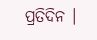ପ୍ରତିଦିନ ।